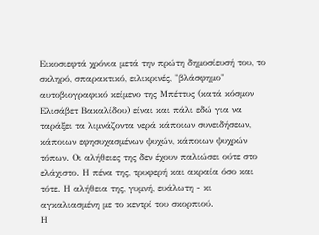Εικοσιεφτά χρόνια μετά την πρώτη δημοσίευσή του, το σκληρό, σπαρακτικό, ειλικρινές, "βλάσφημο" αυτοβιογραφικό κείμενο της Μπέττυς (κατά κόσμον Ελισάβετ Βακαλίδου) είναι και πάλι εδώ για να ταράξει τα λιμνάζοντα νερά κάποιων συνειδήσεων, κάποιων εφησυχασμένων ψυχών, κάποιων ψυχρών τόπων. Οι αλήθειες της δεν έχουν παλιώσει ούτε στο ελάχιστο. Η πένα της, τρυφερή και ακραία όσο και τότε. Η αλήθεια της, γυμνή, ευάλωτη - κι αγκαλιασμένη με το κεντρί του σκορπιού.
Η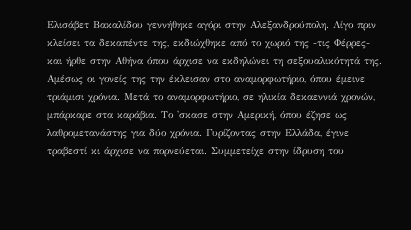Ελισάβετ Βακαλίδου γεννήθηκε αγόρι στην Αλεξανδρούπολη. Λίγο πριν κλείσει τα δεκαπέντε της, εκδιώχθηκε από το χωριό της -τις Φέρρες- και ήρθε στην Αθήνα όπου άρχισε να εκδηλώνει τη σεξουαλικότητά της. Αμέσως οι γονείς της την έκλεισαν στο αναμορφωτήριο, όπου έμεινε τριάμισι χρόνια. Μετά το αναμορφωτήριο, σε ηλικία δεκαεννιά χρονών, μπάρκαρε στα καράβια. Το 'σκασε στην Αμερική, όπου έζησε ως λαθρομετανάστης για δύο χρόνια. Γυρίζοντας στην Ελλάδα, έγινε τραβεστί κι άρχισε να πορνεύεται. Συμμετείχε στην ίδρυση του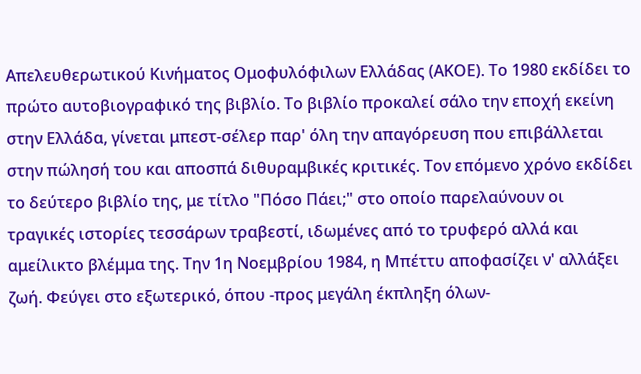Απελευθερωτικού Κινήματος Ομοφυλόφιλων Ελλάδας (ΑΚΟΕ). Το 1980 εκδίδει το πρώτο αυτοβιογραφικό της βιβλίο. Το βιβλίο προκαλεί σάλο την εποχή εκείνη στην Ελλάδα, γίνεται μπεστ-σέλερ παρ' όλη την απαγόρευση που επιβάλλεται στην πώλησή του και αποσπά διθυραμβικές κριτικές. Τον επόμενο χρόνο εκδίδει το δεύτερο βιβλίο της, με τίτλο "Πόσο Πάει;" στο οποίο παρελαύνουν οι τραγικές ιστορίες τεσσάρων τραβεστί, ιδωμένες από το τρυφερό αλλά και αμείλικτο βλέμμα της. Την 1η Νοεμβρίου 1984, η Μπέττυ αποφασίζει ν' αλλάξει ζωή. Φεύγει στο εξωτερικό, όπου -προς μεγάλη έκπληξη όλων-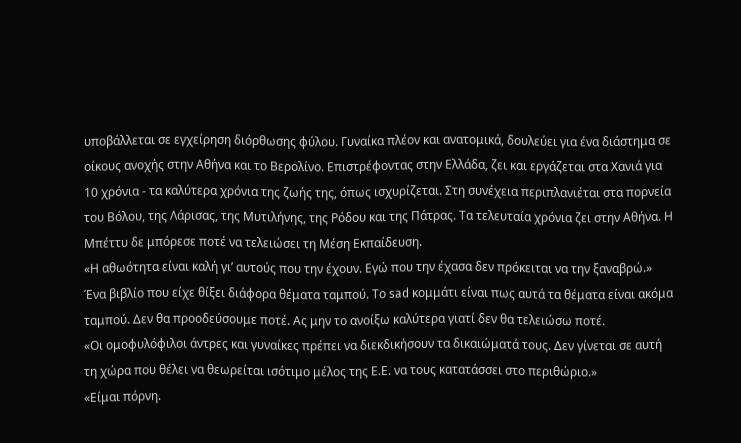υποβάλλεται σε εγχείρηση διόρθωσης φύλου. Γυναίκα πλέον και ανατομικά, δουλεύει για ένα διάστημα σε οίκους ανοχής στην Αθήνα και το Βερολίνο. Επιστρέφοντας στην Ελλάδα, ζει και εργάζεται στα Χανιά για 10 χρόνια - τα καλύτερα χρόνια της ζωής της, όπως ισχυρίζεται. Στη συνέχεια περιπλανιέται στα πορνεία του Βόλου, της Λάρισας, της Μυτιλήνης, της Ρόδου και της Πάτρας. Τα τελευταία χρόνια ζει στην Αθήνα. Η Μπέττυ δε μπόρεσε ποτέ να τελειώσει τη Μέση Εκπαίδευση.
«Η αθωότητα είναι καλή γι’ αυτούς που την έχουν. Εγώ που την έχασα δεν πρόκειται να την ξαναβρώ.»
Ένα βιβλίο που είχε θίξει διάφορα θέματα ταμπού. Το sad κομμάτι είναι πως αυτά τα θέματα είναι ακόμα ταμπού. Δεν θα προοδεύσουμε ποτέ. Ας μην το ανοίξω καλύτερα γιατί δεν θα τελειώσω ποτέ.
«Οι ομοφυλόφιλοι άντρες και γυναίκες πρέπει να διεκδικήσουν τα δικαιώματά τους. Δεν γίνεται σε αυτή τη χώρα που θέλει να θεωρείται ισότιμο μέλος της Ε.Ε. να τους κατατάσσει στο περιθώριο.»
«Είμαι πόρνη.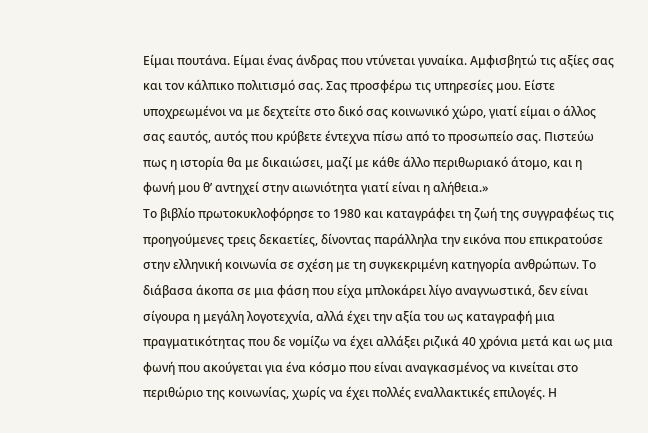Είμαι πουτάνα. Είμαι ένας άνδρας που ντύνεται γυναίκα. Αμφισβητώ τις αξίες σας και τον κάλπικο πολιτισμό σας. Σας προσφέρω τις υπηρεσίες μου. Είστε υποχρεωμένοι να με δεχτείτε στο δικό σας κοινωνικό χώρο, γιατί είμαι ο άλλος σας εαυτός, αυτός που κρύβετε έντεχνα πίσω από το προσωπείο σας. Πιστεύω πως η ιστορία θα με δικαιώσει, μαζί με κάθε άλλο περιθωριακό άτομο, και η φωνή μου θ’ αντηχεί στην αιωνιότητα γιατί είναι η αλήθεια.»
Το βιβλίο πρωτοκυκλοφόρησε το 1980 και καταγράφει τη ζωή της συγγραφέως τις προηγούμενες τρεις δεκαετίες, δίνοντας παράλληλα την εικόνα που επικρατούσε στην ελληνική κοινωνία σε σχέση με τη συγκεκριμένη κατηγορία ανθρώπων. Το διάβασα άκοπα σε μια φάση που είχα μπλοκάρει λίγο αναγνωστικά, δεν είναι σίγουρα η μεγάλη λογοτεχνία, αλλά έχει την αξία του ως καταγραφή μια πραγματικότητας που δε νομίζω να έχει αλλάξει ριζικά 40 χρόνια μετά και ως μια φωνή που ακούγεται για ένα κόσμο που είναι αναγκασμένος να κινείται στο περιθώριο της κοινωνίας, χωρίς να έχει πολλές εναλλακτικές επιλογές. Η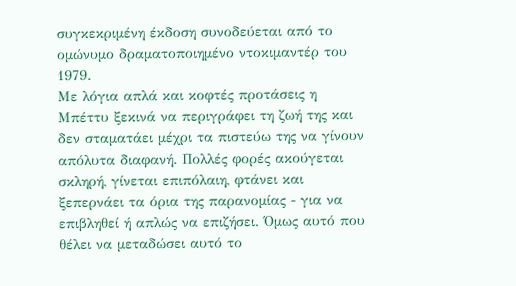συγκεκριμένη έκδοση συνοδεύεται από το ομώνυμο δραματοποιημένο ντοκιμαντέρ του 1979.
Με λόγια απλά και κοφτές προτάσεις η Μπέττυ ξεκινά να περιγράφει τη ζωή της και δεν σταματάει μέχρι τα πιστεύω της να γίνουν απόλυτα διαφανή. Πολλές φορές ακούγεται σκληρή, γίνεται επιπόλαιη, φτάνει και ξεπερνάει τα όρια της παρανομίας - για να επιβληθεί ή απλώς να επιζήσει. Όμως αυτό που θέλει να μεταδώσει αυτό το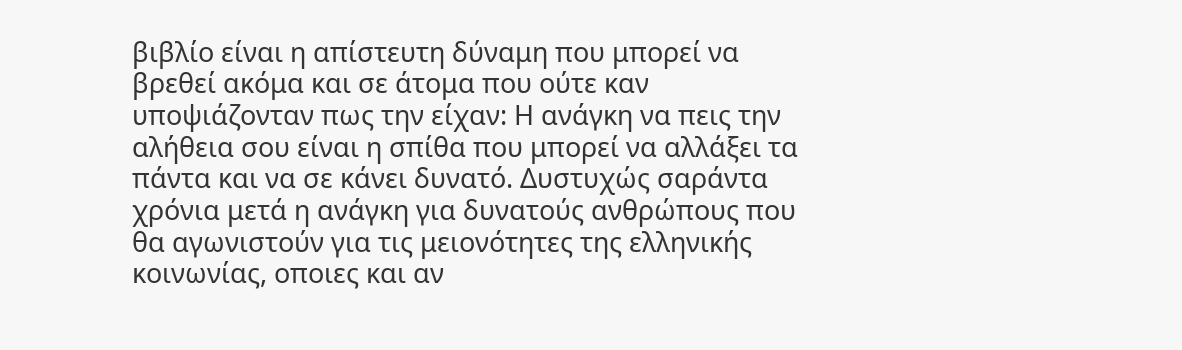βιβλίο είναι η απίστευτη δύναμη που μπορεί να βρεθεί ακόμα και σε άτομα που ούτε καν υποψιάζονταν πως την είχαν: Η ανάγκη να πεις την αλήθεια σου είναι η σπίθα που μπορεί να αλλάξει τα πάντα και να σε κάνει δυνατό. Δυστυχώς σαράντα χρόνια μετά η ανάγκη για δυνατούς ανθρώπους που θα αγωνιστούν για τις μειονότητες της ελληνικής κοινωνίας, οποιες και αν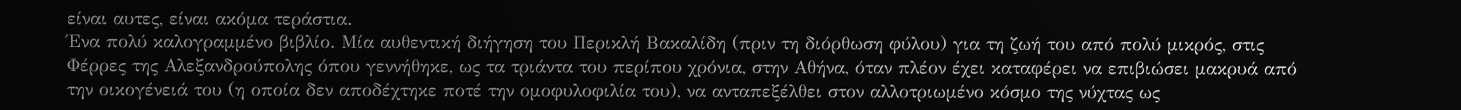είναι αυτες, είναι ακόμα τεράστια.
Ένα πολύ καλογραμμένο βιβλίο. Μία αυθεντική διήγηση του Περικλή Βακαλίδη (πριν τη διόρθωση φύλου) για τη ζωή του από πολύ μικρός, στις Φέρρες της Αλεξανδρούπολης όπου γεννήθηκε, ως τα τριάντα του περίπου χρόνια, στην Αθήνα, όταν πλέον έχει καταφέρει να επιβιώσει μακρυά από την οικογένειά του (η οποία δεν αποδέχτηκε ποτέ την ομοφυλοφιλία του), να ανταπεξέλθει στον αλλοτριωμένο κόσμο της νύχτας ως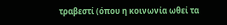τραβεστί (όπου η κοινωνία ωθεί τα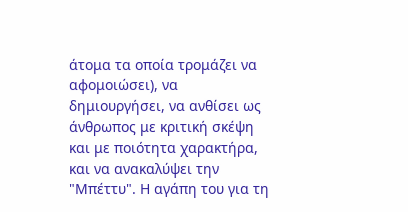άτομα τα οποία τρομάζει να αφομοιώσει), να δημιουργήσει, να ανθίσει ως άνθρωπος με κριτική σκέψη και με ποιότητα χαρακτήρα, και να ανακαλύψει την "Μπέττυ". Η αγάπη του για τη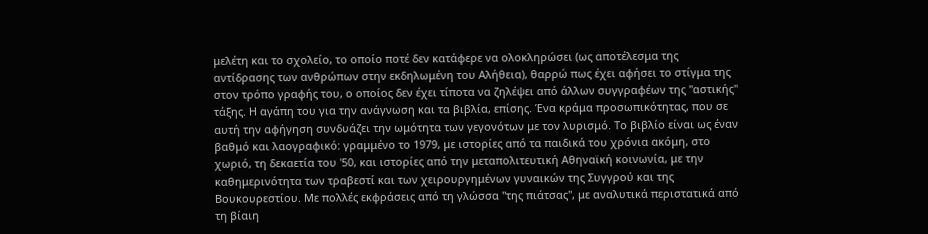μελέτη και το σχολείο, το οποίο ποτέ δεν κατάφερε να ολοκληρώσει (ως αποτέλεσμα της αντίδρασης των ανθρώπων στην εκδηλωμένη του Αλήθεια), θαρρώ πως έχει αφήσει το στίγμα της στον τρόπο γραφής του, ο οποίος δεν έχει τίποτα να ζηλέψει από άλλων συγγραφέων της "αστικής" τάξης. Η αγάπη του για την ανάγνωση και τα βιβλία, επίσης. Ένα κράμα προσωπικότητας, που σε αυτή την αφήγηση συνδυάζει την ωμότητα των γεγονότων με τον λυρισμό. Το βιβλίο είναι ως έναν βαθμό και λαογραφικό: γραμμένο το 1979, με ιστορίες από τα παιδικά του χρόνια ακόμη, στο χωριό, τη δεκαετία του '50, και ιστορίες από την μεταπολιτευτική Αθηναϊκή κοινωνία, με την καθημερινότητα των τραβεστί και των χειρουργημένων γυναικών της Συγγρού και της Βουκουρεστίου. Με πολλές εκφράσεις από τη γλώσσα "της πιάτσας", με αναλυτικά περιστατικά από τη βίαιη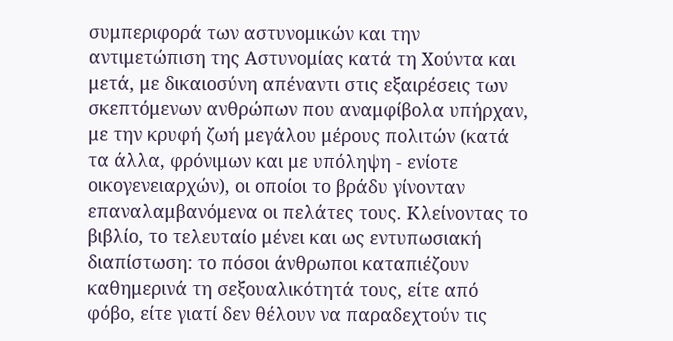συμπεριφορά των αστυνομικών και την αντιμετώπιση της Αστυνομίας κατά τη Χούντα και μετά, με δικαιοσύνη απέναντι στις εξαιρέσεις των σκεπτόμενων ανθρώπων που αναμφίβολα υπήρχαν, με την κρυφή ζωή μεγάλου μέρους πολιτών (κατά τα άλλα, φρόνιμων και με υπόληψη - ενίοτε οικογενειαρχών), οι οποίοι το βράδυ γίνονταν επαναλαμβανόμενα οι πελάτες τους. Κλείνοντας το βιβλίο, το τελευταίο μένει και ως εντυπωσιακή διαπίστωση: το πόσοι άνθρωποι καταπιέζουν καθημερινά τη σεξουαλικότητά τους, είτε από φόβο, είτε γιατί δεν θέλουν να παραδεχτούν τις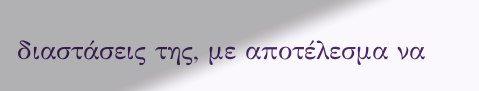διαστάσεις της, με αποτέλεσμα να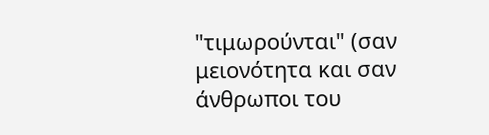"τιμωρούνται" (σαν μειονότητα και σαν άνθρωποι του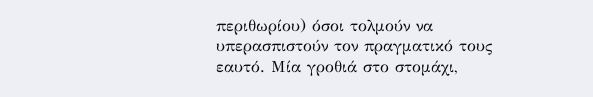περιθωρίου) όσοι τολμούν να υπερασπιστούν τον πραγματικό τους εαυτό. Μία γροθιά στο στομάχι,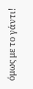όμως με το γάντι!